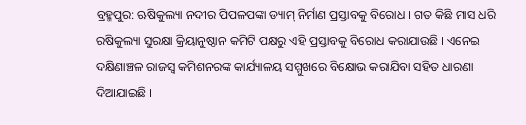ବ୍ରହ୍ମପୁର: ଋଷିକୁଲ୍ୟା ନଦୀର ପିପଳପଙ୍କା ଡ୍ୟାମ୍ ନିର୍ମାଣ ପ୍ରସ୍ତାବକୁ ବିରୋଧ । ଗତ କିଛି ମାସ ଧରି ରଷିକୁଲ୍ୟା ସୁରକ୍ଷା କ୍ରିୟାନୁଷ୍ଠାନ କମିଟି ପକ୍ଷରୁ ଏହି ପ୍ରସ୍ତାବକୁ ବିରୋଧ କରାଯାଉଛି । ଏନେଇ ଦକ୍ଷିଣାଞ୍ଚଳ ରାଜସ୍ୱ କମିଶନରଙ୍କ କାର୍ଯ୍ୟାଳୟ ସମ୍ମୁଖରେ ବିକ୍ଷୋଭ କରାଯିବା ସହିତ ଧାରଣା ଦିଆଯାଇଛି ।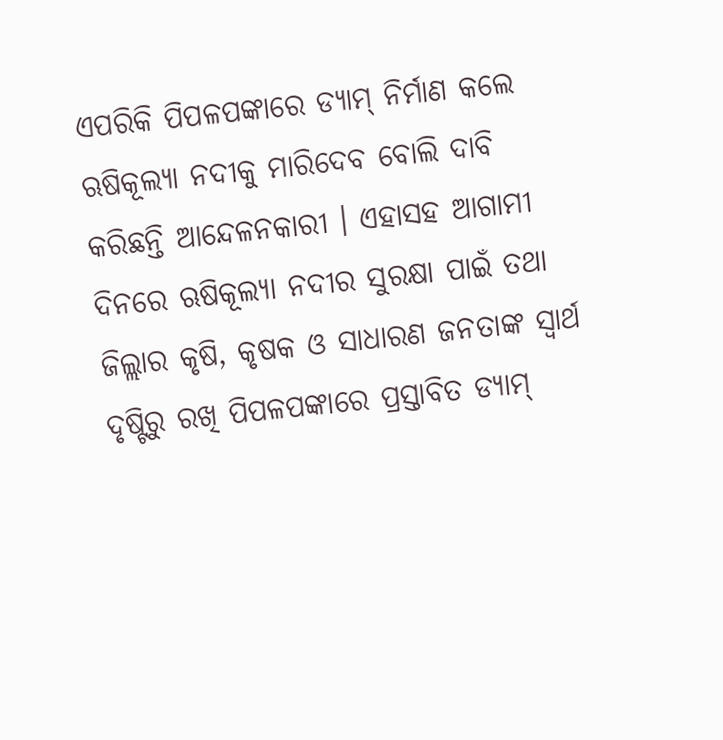ଏପରିକି ପିପଳପଙ୍କାରେ ଡ୍ୟାମ୍ ନିର୍ମାଣ କଲେ ଋଷିକୂଲ୍ୟା ନଦୀକୁ ମାରିଦେବ ବୋଲି ଦାବି କରିଛନ୍ତି ଆନ୍ଦେଳନକାରୀ । ଏହାସହ ଆଗାମୀ ଦିନରେ ଋଷିକୂଲ୍ୟା ନଦୀର ସୁରକ୍ଷା ପାଇଁ ତଥା ଜିଲ୍ଲାର କୃଷି, କୃଷକ ଓ ସାଧାରଣ ଜନତାଙ୍କ ସ୍ୱାର୍ଥ ଦୃଷ୍ଟିରୁ ରଖି ପିପଳପଙ୍କାରେ ପ୍ରସ୍ତାବିତ ଡ୍ୟାମ୍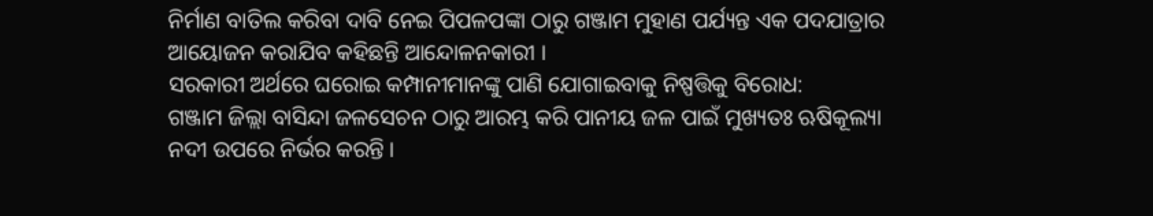ନିର୍ମାଣ ବାତିଲ କରିବା ଦାବି ନେଇ ପିପଳପଙ୍କା ଠାରୁ ଗଞ୍ଜାମ ମୁହାଣ ପର୍ଯ୍ୟନ୍ତ ଏକ ପଦଯାତ୍ରାର ଆୟୋଜନ କରାଯିବ କହିଛନ୍ତି ଆନ୍ଦୋଳନକାରୀ ।
ସରକାରୀ ଅର୍ଥରେ ଘରୋଇ କମ୍ପାନୀମାନଙ୍କୁ ପାଣି ଯୋଗାଇବାକୁ ନିଷ୍ପତ୍ତିକୁ ବିରୋଧ:
ଗଞ୍ଜାମ ଜିଲ୍ଲା ବାସିନ୍ଦା ଜଳସେଚନ ଠାରୁ ଆରମ୍ଭ କରି ପାନୀୟ ଜଳ ପାଇଁ ମୁଖ୍ୟତଃ ଋଷିକୂଲ୍ୟା ନଦୀ ଉପରେ ନିର୍ଭର କରନ୍ତି ।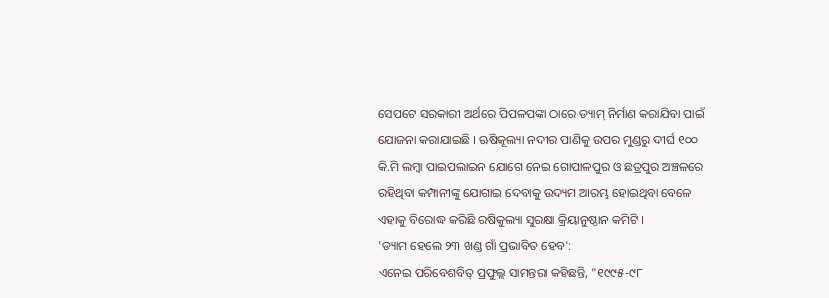ସେପଟେ ସରକାରୀ ଅର୍ଥରେ ପିପଳପଙ୍କା ଠାରେ ଡ୍ୟାମ୍ ନିର୍ମାଣ କରାଯିବା ପାଇଁ ଯୋଜନା କରାଯାଇଛି । ଋଷିକୂଲ୍ୟା ନଦୀର ପାଣିକୁ ଉପର ମୁଣ୍ଡରୁ ଦୀର୍ଘ ୧୦୦ କି.ମି ଲମ୍ବା ପାଇପଲାଇନ ଯୋଗେ ନେଇ ଗୋପାଳପୁର ଓ ଛତ୍ରପୁର ଅଞ୍ଚଳରେ ରହିଥିବା କମ୍ପାନୀଙ୍କୁ ଯୋଗାଇ ଦେବାକୁ ଉଦ୍ୟମ ଆରମ୍ଭ ହୋଇଥିବା ବେଳେ ଏହାକୁ ବିରୋଦ୍ଧ କରିଛି ରଷିକୁଲ୍ୟା ସୁରକ୍ଷା କ୍ରିୟାନୁଷ୍ଠାନ କମିଟି ।
'ଡ୍ୟାମ ହେଲେ ୨୩ ଖଣ୍ଡ ଗାଁ ପ୍ରଭାବିତ ହେବ':
ଏନେଇ ପରିବେଶବିତ୍ ପ୍ରଫୁଲ୍ଲ ସାମନ୍ତରା କହିଛନ୍ତି, "୧୯୯୫-୯୮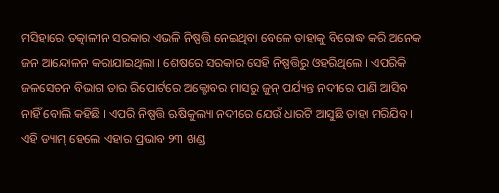ମସିହାରେ ତତ୍କାଳୀନ ସରକାର ଏଭଳି ନିଷ୍ପତ୍ତି ନେଇଥିବା ବେଳେ ତାହାକୁ ବିରୋଦ୍ଧ କରି ଅନେକ ଜନ ଆନ୍ଦୋଳନ କରାଯାଇଥିଲା । ଶେଷରେ ସରକାର ସେହି ନିଷ୍ପତ୍ତିରୁ ଓହରିଥିଲେ । ଏପରିକି ଜଳସେଚନ ବିଭାଗ ତାର ରିପୋର୍ଟରେ ଅକ୍ଟୋବର ମାସରୁ ଜୁନ୍ ପର୍ଯ୍ୟନ୍ତ ନଦୀରେ ପାଣି ଆସିବ ନାହିଁ ବୋଲି କହିଛି । ଏପରି ନିଷ୍ପତ୍ତି ଋଷିକୁଲ୍ୟା ନଦୀରେ ଯେଉଁ ଧାରଟି ଆସୁଛି ତାହା ମରିଯିବ । ଏହି ଡ୍ୟାମ୍ ହେଲେ ଏହାର ପ୍ରଭାବ ୨୩ ଖଣ୍ଡ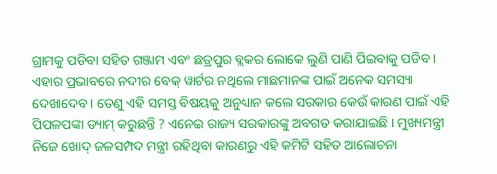ଗ୍ରାମକୁ ପଡିବା ସହିତ ଗଞ୍ଜାମ ଏବଂ ଛତ୍ରପୁର ବ୍ଲକର ଲୋକେ ଲୁଣି ପାଣି ପିଇବାକୁ ପଡିବ । ଏହାର ପ୍ରଭାବରେ ନଦୀର ବେକ୍ ୱାର୍ଟର ନଥିଲେ ମାଛମାନଙ୍କ ପାଇଁ ଅନେକ ସମସ୍ୟା ଦେଖାଦେବ । ତେଣୁ ଏହି ସମସ୍ତ ବିଷୟକୁ ଅନୁଧ୍ୟାନ କଲେ ସରକାର କେଉଁ କାରଣ ପାଇଁ ଏହି ପିପଳପଙ୍କା ଡ୍ୟାମ୍ କରୁଛନ୍ତି ? ଏନେଇ ରାଜ୍ୟ ସରକାରଙ୍କୁ ଅବଗତ କରାଯାଇଛି । ମୁଖ୍ୟମନ୍ତ୍ରୀ ନିଜେ ଖୋଦ୍ ଜଳସମ୍ପଦ ମନ୍ତ୍ରୀ ରହିଥିବା କାରଣରୁ ଏହି କମିଟି ସହିତ ଆଲୋଚନା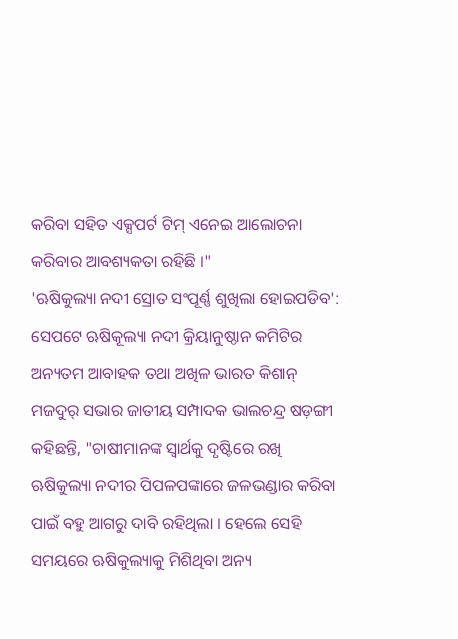କରିବା ସହିତ ଏକ୍ସପର୍ଟ ଟିମ୍ ଏନେଇ ଆଲୋଚନା କରିବାର ଆବଶ୍ୟକତା ରହିଛି ।"
'ଋଷିକୁଲ୍ୟା ନଦୀ ସ୍ରୋତ ସଂପୂର୍ଣ୍ଣ ଶୁଖିଲା ହୋଇପଡିବ':
ସେପଟେ ଋଷିକୂଲ୍ୟା ନଦୀ କ୍ରିୟାନୁଷ୍ଠାନ କମିଟିର ଅନ୍ୟତମ ଆବାହକ ତଥା ଅଖିଳ ଭାରତ କିଶାନ୍ ମଜଦୁର୍ ସଭାର ଜାତୀୟ ସମ୍ପାଦକ ଭାଲଚନ୍ଦ୍ର ଷଡ଼ଙ୍ଗୀ କହିଛନ୍ତି, "ଚାଷୀମାନଙ୍କ ସ୍ୱାର୍ଥକୁ ଦୃଷ୍ଟିରେ ରଖି ଋଷିକୁଲ୍ୟା ନଦୀର ପିପଳପଙ୍କାରେ ଜଳଭଣ୍ଡାର କରିବା ପାଇଁ ବହୁ ଆଗରୁ ଦାବି ରହିଥିଲା । ହେଲେ ସେହି ସମୟରେ ଋଷିକୁଲ୍ୟାକୁ ମିଶିଥିବା ଅନ୍ୟ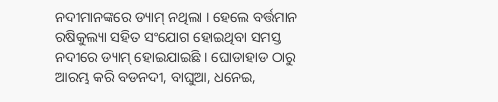ନଦୀମାନଙ୍କରେ ଡ୍ୟାମ୍ ନଥିଲା । ହେଲେ ବର୍ତ୍ତମାନ ରଷିକୁଲ୍ୟା ସହିତ ସଂଯୋଗ ହୋଇଥିବା ସମସ୍ତ ନଦୀରେ ଡ୍ୟାମ୍ ହୋଇଯାଇଛି । ଘୋଡାହାଡ ଠାରୁ ଆରମ୍ଭ କରି ବଡନଦୀ, ବାଘୁଆ, ଧନେଇ,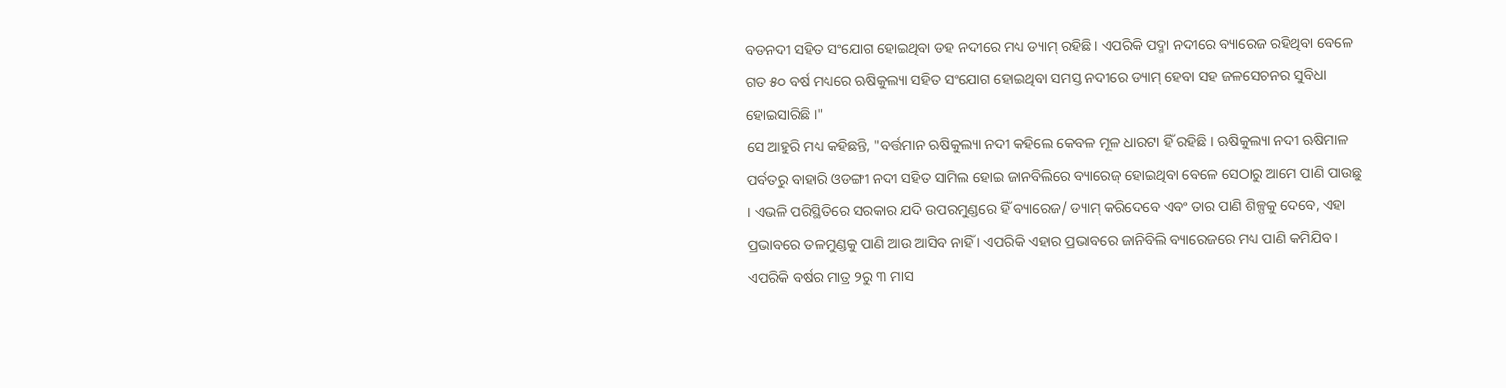ବଡନଦୀ ସହିତ ସଂଯୋଗ ହୋଇଥିବା ଡହ ନଦୀରେ ମଧ୍ୟ ଡ୍ୟାମ୍ ରହିଛି । ଏପରିକି ପଦ୍ମା ନଦୀରେ ବ୍ୟାରେଜ ରହିଥିବା ବେଳେ ଗତ ୫୦ ବର୍ଷ ମଧ୍ୟରେ ଋଷିକୁଲ୍ୟା ସହିତ ସଂଯୋଗ ହୋଇଥିବା ସମସ୍ତ ନଦୀରେ ଡ୍ୟାମ୍ ହେବା ସହ ଜଳସେଚନର ସୁବିଧା ହୋଇସାରିଛି ।"
ସେ ଆହୁରି ମଧ୍ୟ କହିଛନ୍ତି, "ବର୍ତ୍ତମାନ ଋଷିକୁଲ୍ୟା ନଦୀ କହିଲେ କେବଳ ମୂଳ ଧାରଟା ହିଁ ରହିଛି । ଋଷିକୁଲ୍ୟା ନଦୀ ଋଷିମାଳ ପର୍ବତରୁ ବାହାରି ଓଡଙ୍ଗୀ ନଦୀ ସହିତ ସାମିଲ ହୋଇ ଜାନବିଲିରେ ବ୍ୟାରେଜ୍ ହୋଇଥିବା ବେଳେ ସେଠାରୁ ଆମେ ପାଣି ପାଉଛୁ । ଏଭଳି ପରିସ୍ଥିତିରେ ସରକାର ଯଦି ଉପରମୁଣ୍ଡରେ ହିଁ ବ୍ୟାରେଜ/ ଡ୍ୟାମ୍ କରିଦେବେ ଏବଂ ତାର ପାଣି ଶିଳ୍ପକୁ ଦେବେ, ଏହା ପ୍ରଭାବରେ ତଳମୁଣ୍ଡକୁ ପାଣି ଆଉ ଆସିବ ନାହିଁ । ଏପରିକି ଏହାର ପ୍ରଭାବରେ ଜାନିବିଲି ବ୍ୟାରେଜରେ ମଧ୍ୟ ପାଣି କମିଯିବ । ଏପରିକି ବର୍ଷର ମାତ୍ର ୨ରୁ ୩ ମାସ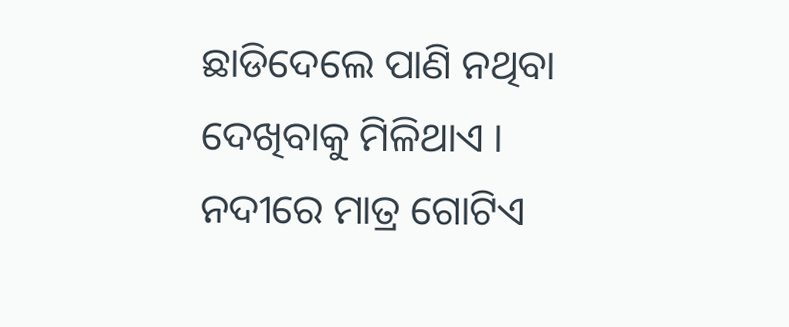ଛାଡିଦେଲେ ପାଣି ନଥିବା ଦେଖିବାକୁ ମିଳିଥାଏ । ନଦୀରେ ମାତ୍ର ଗୋଟିଏ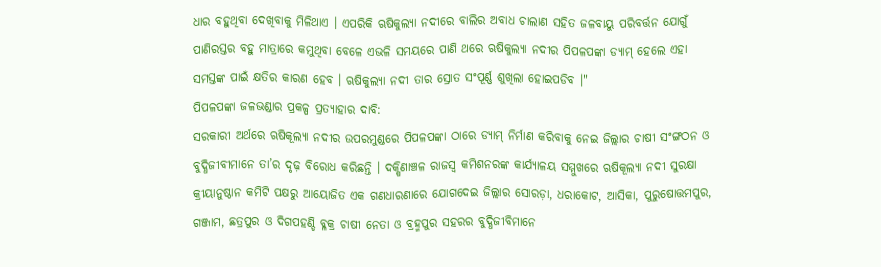ଧାର ବହୁଥିବା ଦେଖିବାକୁ ମିଳିଥାଏ । ଏପରିକି ଋଷିକୁଲ୍ୟା ନଦୀରେ ବାଲିର ଅବାଧ ଚାଲାଣ ସହିତ ଜଳବାୟୁ ପରିବର୍ତ୍ତନ ଯୋଗୁଁ ପାଣିରସ୍ତର ବହୁ ମାତ୍ରାରେ କମୁଥିବା ବେଳେ ଏଭଳି ସମୟରେ ପାଣି ଥରେ ଋଷିକୁଲ୍ୟା ନଦୀର ପିପଳପଙ୍କା ଡ୍ୟାମ୍ ହେଲେ ଏହା ସମସ୍ତଙ୍କ ପାଇଁ କ୍ଷତିର କାରଣ ହେବ । ଋଷିକୁଲ୍ୟା ନଦୀ ତାର ସ୍ରୋତ ସଂପୂର୍ଣ୍ଣ ଶୁଖିଲା ହୋଇପଡିବ ।"
ପିପଳପଙ୍କା ଜଳଭଣ୍ଡାର ପ୍ରକଳ୍ପ ପ୍ରତ୍ୟାହାର ଦାବି:
ସରକାରୀ ଅର୍ଥରେ ଋଷିକୂଲ୍ୟା ନଦୀର ଉପରମୁଣ୍ଡରେ ପିପଳପଙ୍କା ଠାରେ ଡ୍ୟାମ୍ ନିର୍ମାଣ କରିବାକୁ ନେଇ ଜିଲ୍ଲାର ଚାଷୀ ସଂଙ୍ଗଠନ ଓ ବୁଦ୍ଧିଜୀବୀମାନେ ତା’ର ଦୃଢ଼ ବିରୋଧ କରିଛନ୍ତି । ଦକ୍ଷିଣାଞ୍ଚଳ ରାଜସ୍ୱ କମିଶନରଙ୍କ କାର୍ଯ୍ୟାଳୟ ସମ୍ମୁଖରେ ଋଷିକୂଲ୍ୟା ନଦୀ ସୁରକ୍ଷା କ୍ରୀୟାନୁଷ୍ଠାନ କମିଟି ପକ୍ଷରୁ ଆୟୋଜିତ ଏକ ଗଣଧାରଣାରେ ଯୋଗଦେଇ ଜିଲ୍ଲାର ସୋରଡ଼ା, ଧରାକୋଟ, ଆସିକା, ପୁରୁଷୋତ୍ତମପୁର, ଗଞ୍ଜାମ, ଛତ୍ରପୁର ଓ ଦିଗପହଣ୍ଡି ବ୍ଳକ୍ର ଚାଷୀ ନେତା ଓ ବ୍ରହ୍ମପୁର ସହରର ବୁଦ୍ଧିଜୀବିମାନେ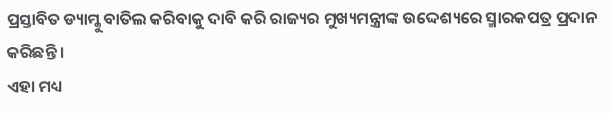ପ୍ରସ୍ତାବିତ ଡ୍ୟାମ୍କୁ ବାତିଲ କରିବାକୁ ଦାବି କରି ରାଜ୍ୟର ମୁଖ୍ୟମନ୍ତ୍ରୀଙ୍କ ଉଦ୍ଦେଶ୍ୟରେ ସ୍ମାରକପତ୍ର ପ୍ରଦାନ କରିଛନ୍ତି ।
ଏହା ମଧ୍ୟ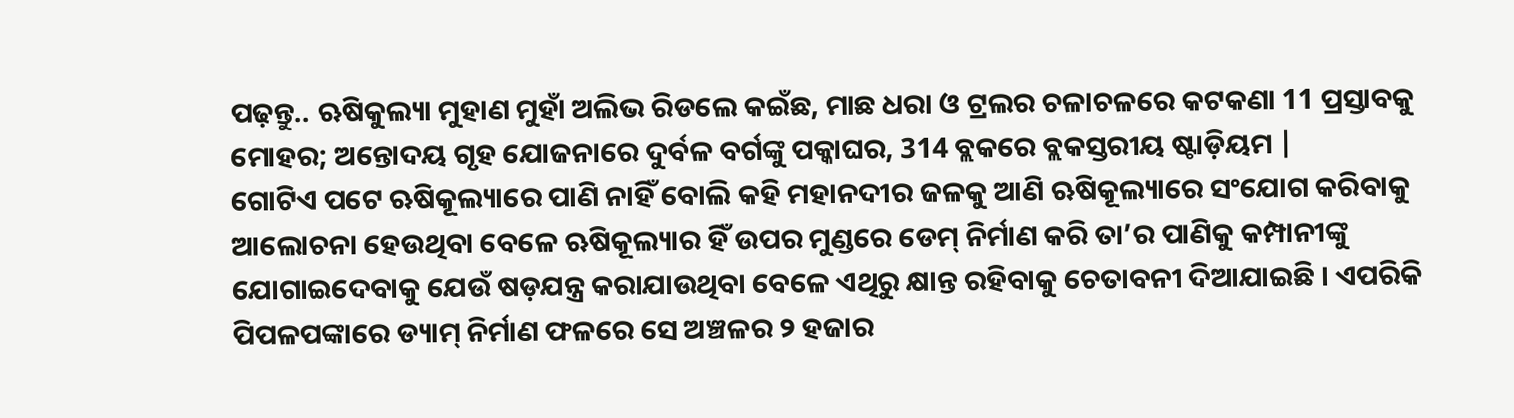ପଢ଼ନ୍ତୁ.. ଋଷିକୁଲ୍ୟା ମୁହାଣ ମୁହାଁ ଅଲିଭ ରିଡଲେ କଇଁଛ, ମାଛ ଧରା ଓ ଟ୍ରଲର ଚଳାଚଳରେ କଟକଣା 11 ପ୍ରସ୍ତାବକୁ ମୋହର; ଅନ୍ତୋଦୟ ଗୃହ ଯୋଜନାରେ ଦୁର୍ବଳ ବର୍ଗଙ୍କୁ ପକ୍କାଘର, 314 ବ୍ଲକରେ ବ୍ଲକସ୍ତରୀୟ ଷ୍ଟାଡ଼ିୟମ |
ଗୋଟିଏ ପଟେ ଋଷିକୂଲ୍ୟାରେ ପାଣି ନାହିଁ ବୋଲି କହି ମହାନଦୀର ଜଳକୁ ଆଣି ଋଷିକୂଲ୍ୟାରେ ସଂଯୋଗ କରିବାକୁ ଆଲୋଚନା ହେଉଥିବା ବେଳେ ଋଷିକୂଲ୍ୟାର ହିଁ ଉପର ମୁଣ୍ଡରେ ଡେମ୍ ନିର୍ମାଣ କରି ତା’ର ପାଣିକୁ କମ୍ପାନୀଙ୍କୁ ଯୋଗାଇଦେବାକୁ ଯେଉଁ ଷଡ଼ଯନ୍ତ୍ର କରାଯାଉଥିବା ବେଳେ ଏଥିରୁ କ୍ଷାନ୍ତ ରହିବାକୁ ଚେତାବନୀ ଦିଆଯାଇଛି । ଏପରିକି ପିପଳପଙ୍କାରେ ଡ୍ୟାମ୍ ନିର୍ମାଣ ଫଳରେ ସେ ଅଞ୍ଚଳର ୨ ହଜାର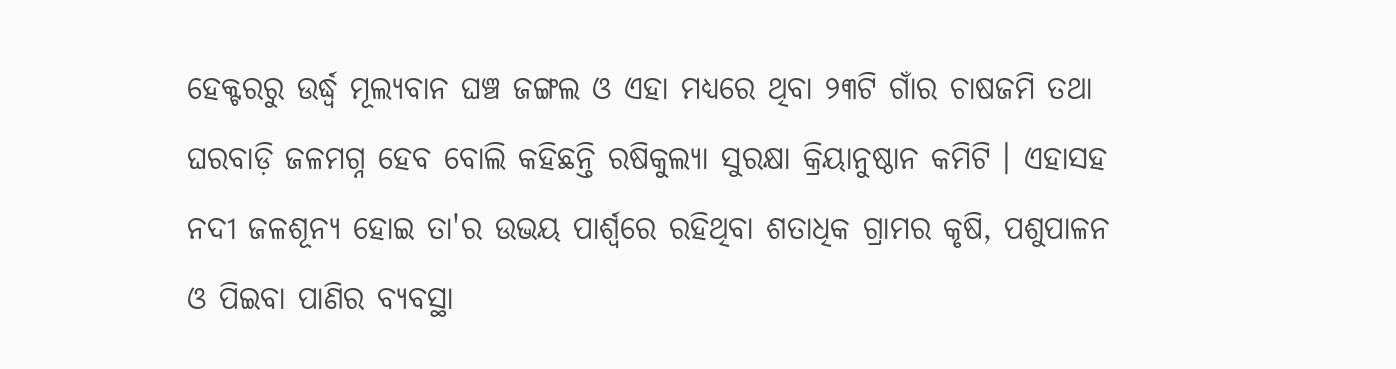ହେକ୍ଟରରୁ ଉର୍ଦ୍ଧ୍ୱ ମୂଲ୍ୟବାନ ଘଞ୍ଚ ଜଙ୍ଗଲ ଓ ଏହା ମଧ୍ୟରେ ଥିବା ୨୩ଟି ଗାଁର ଚାଷଜମି ତଥା ଘରବାଡ଼ି ଜଳମଗ୍ନ ହେବ ବୋଲି କହିଛନ୍ତି ରଷିକୁଲ୍ୟା ସୁରକ୍ଷା କ୍ରିୟାନୁଷ୍ଠାନ କମିଟି । ଏହାସହ ନଦୀ ଜଳଶୂନ୍ୟ ହୋଇ ତା'ର ଉଭୟ ପାର୍ଶ୍ୱରେ ରହିଥିବା ଶତାଧିକ ଗ୍ରାମର କୃଷି, ପଶୁପାଳନ ଓ ପିଇବା ପାଣିର ବ୍ୟବସ୍ଥା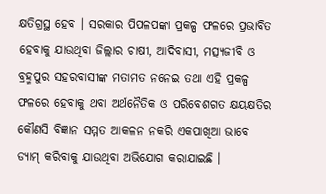କ୍ଷତିଗ୍ରସ୍ଥ ହେବ । ସରକାର ପିପଳପଙ୍କା ପ୍ରକଳ୍ପ ଫଳରେ ପ୍ରଭାବିତ ହେବାକୁ ଯାଉଥିବା ଜିଲ୍ଲାର ଚାଷୀ, ଆଦିବାସୀ, ମତ୍ସ୍ୟଜୀବି ଓ ବ୍ରହ୍ମପୁର ସହରବାସୀଙ୍କ ମତାମତ ନନେଇ ତଥା ଏହି ପ୍ରକଳ୍ପ ଫଳରେ ହେବାକୁ ଥବା ଅର୍ଥନୈତିକ ଓ ପରିବେଶଗତ କ୍ଷୟକ୍ଷତିର କୌଣସି ବିଜ୍ଞାନ ସମ୍ମତ ଆକଳନ ନକରି ଏକପାଖିଆ ଭାବେ ଡ୍ୟାମ୍ କରିବାକୁ ଯାଉଥିବା ଅଭିଯୋଗ କରାଯାଇଛି ।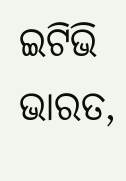ଇଟିଭି ଭାରତ,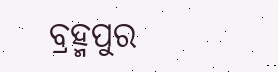ବ୍ରହ୍ମପୁର